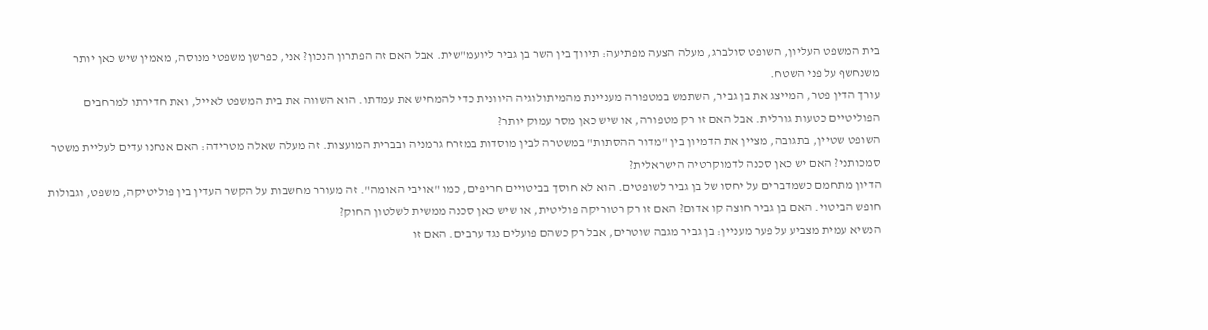בית המשפט העליון, השופט סולברג, מעלה הצעה מפתיעה: תיווך בין השר בן גביר ליועמ"שית. אבל האם זה הפתרון הנכון? אני, כפרשן משפטי מנוסה, מאמין שיש כאן יותר משנחשף על פני השטח.
עורך הדין פטר, המייצג את בן גביר, השתמש במטפורה מעניינת מהמיתולוגיה היוונית כדי להמחיש את עמדתו. הוא השווה את בית המשפט לאייל, ואת חדירתו למרחבים הפוליטיים כטעות גורלית. אבל האם זו רק מטפורה, או שיש כאן מסר עמוק יותר?
השופט שטיין, בתגובה, מציין את הדמיון בין "מדור ההסתות" במשטרה לבין מוסדות במזרח גרמניה ובברית המועצות. זה מעלה שאלה מטרידה: האם אנחנו עדים לעליית משטר סמכותני? האם יש כאן סכנה לדמוקרטיה הישראלית?
הדיון מתחמם כשמדברים על יחסו של בן גביר לשופטים. הוא לא חוסך בביטויים חריפים, כמו "אויבי האומה". זה מעורר מחשבות על הקשר העדין בין פוליטיקה, משפט, וגבולות חופש הביטוי. האם בן גביר חוצה קו אדום? האם זו רק רטוריקה פוליטית, או שיש כאן סכנה ממשית לשלטון החוק?
הנשיא עמית מצביע על פער מעניין: בן גביר מגבה שוטרים, אבל רק כשהם פועלים נגד ערבים. האם זו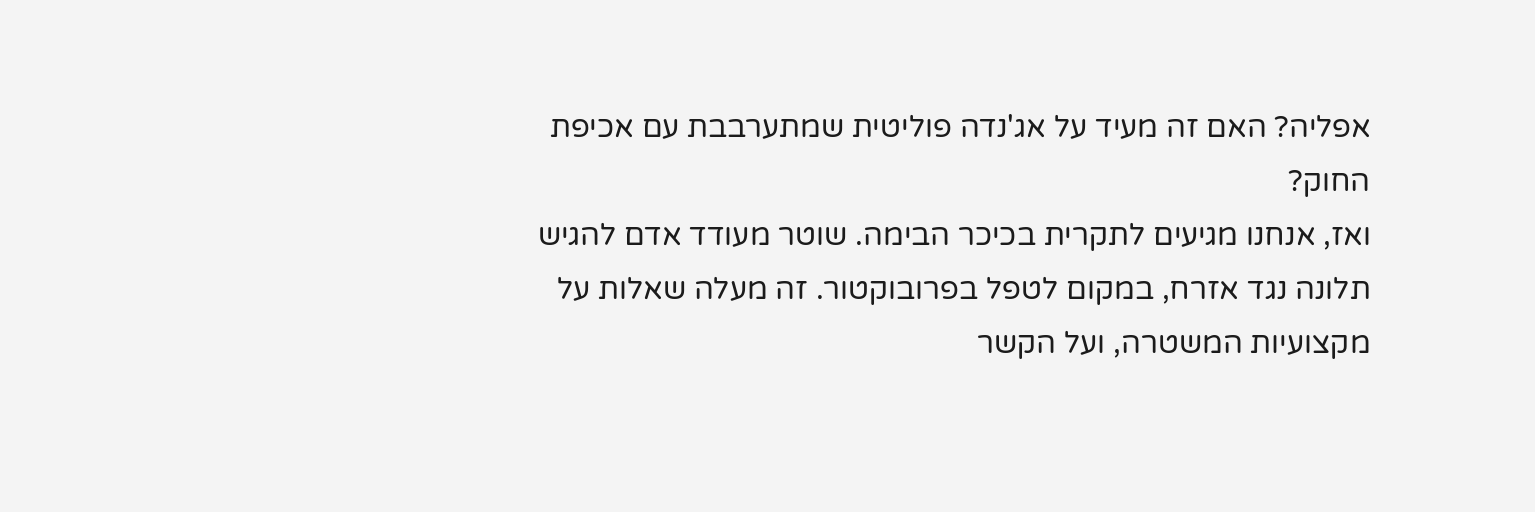אפליה? האם זה מעיד על אג'נדה פוליטית שמתערבבת עם אכיפת החוק?
ואז, אנחנו מגיעים לתקרית בכיכר הבימה. שוטר מעודד אדם להגיש תלונה נגד אזרח, במקום לטפל בפרובוקטור. זה מעלה שאלות על מקצועיות המשטרה, ועל הקשר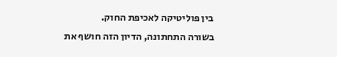בין פוליטיקה לאכיפת החוק.
בשורה התחתונה, הדיון הזה חושף את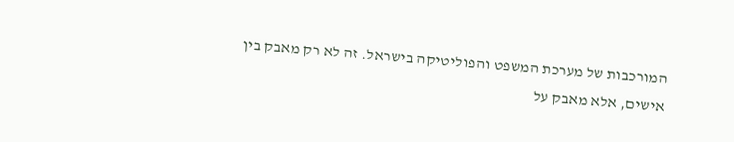המורכבות של מערכת המשפט והפוליטיקה בישראל. זה לא רק מאבק בין אישים, אלא מאבק על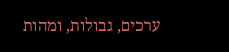ערכים, גבולות, ומהות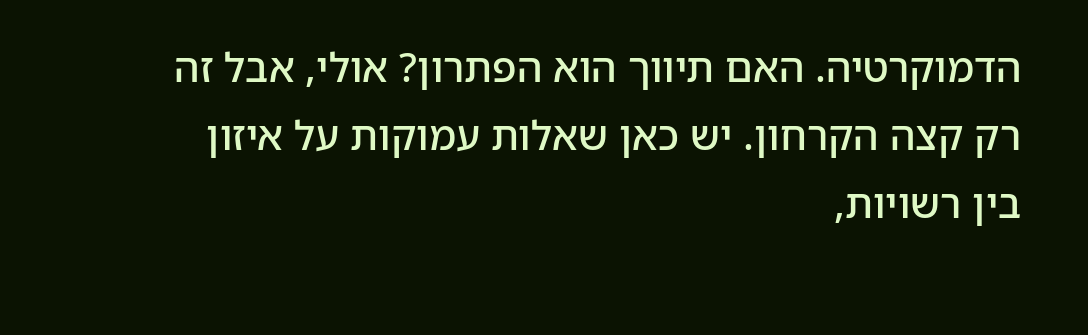הדמוקרטיה. האם תיווך הוא הפתרון? אולי, אבל זה רק קצה הקרחון. יש כאן שאלות עמוקות על איזון בין רשויות,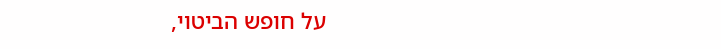על חופש הביטוי,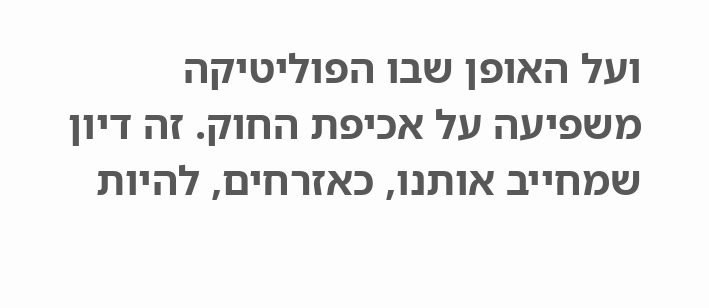ועל האופן שבו הפוליטיקה משפיעה על אכיפת החוק. זה דיון שמחייב אותנו, כאזרחים, להיות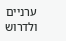ערניים ולדרוש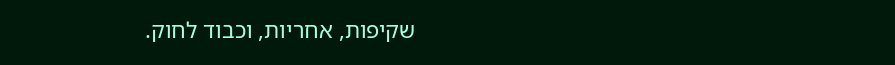שקיפות, אחריות, וכבוד לחוק.